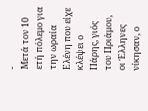-
Μετά τον 10 ετή πόλεμο για την ωραία Ελένη που είχε κλέψει ο Πάρης, γιός του Πριάμου, οι Έλληνες νίκησαν, ο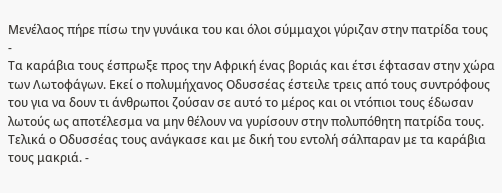Μενέλαος πήρε πίσω την γυνάικα του και όλοι σύμμαχοι γύριζαν στην πατρίδα τους
-
Τα καράβια τους έσπρωξε προς την Αφρική ένας βοριάς και έτσι έφτασαν στην χώρα των Λωτοφάγων. Εκεί ο πολυμήχανος Οδυσσέας έστειλε τρεις από τους συντρόφους του για να δουν τι άνθρωποι ζούσαν σε αυτό το μέρος και οι ντόπιοι τους έδωσαν λωτούς ως αποτέλεσμα να μην θέλουν να γυρίσουν στην πολυπόθητη πατρίδα τους. Τελικά ο Οδυσσέας τους ανάγκασε και με δική του εντολή σάλπαραν με τα καράβια τους μακριά. -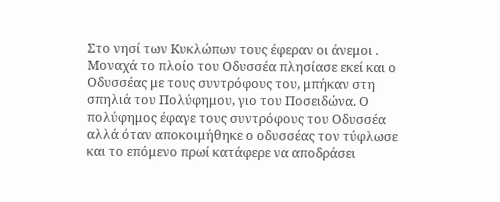Στο νησί των Kυκλώπων τους έφεραν οι άνεμοι . Μοναχά το πλοίο του Οδυσσέα πλησίασε εκεί και ο Οδυσσέας με τους συντρόφους του, μπήκαν στη σπηλιά του Πολύφημου, γιο του Ποσειδώνα. Ο πολύφημος έφαγε τους συντρόφους του Οδυσσέα αλλά όταν αποκοιμήθηκε ο οδυσσέας τον τύφλωσε και το επόμενο πρωί κατάφερε να αποδράσει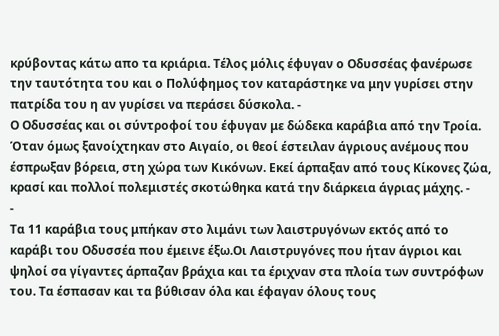κρύβοντας κάτω απο τα κριάρια. Τέλος μόλις έφυγαν ο Οδυσσέας φανέρωσε την ταυτότητα του και ο Πολύφημος τον καταράστηκε να μην γυρίσει στην πατρίδα του η αν γυρίσει να περάσει δύσκολα. -
Ο Οδυσσέας και οι σύντροφοί του έφυγαν με δώδεκα καράβια από την Τροία. Όταν όμως ξανοίχτηκαν στο Αιγαίο, οι θεοί έστειλαν άγριους ανέμους που έσπρωξαν βόρεια, στη χώρα των Κικόνων. Εκεί άρπαξαν από τους Κίκονες ζώα, κρασί και πολλοί πολεμιστές σκοτώθηκα κατά την διάρκεια άγριας μάχης. -
-
Τα 11 καράβια τους μπήκαν στο λιμάνι των λαιστρυγόνων εκτός από το καράβι του Οδυσσέα που έμεινε έξω.Οι Λαιστρυγόνες που ήταν άγριοι και ψηλοί σα γίγαντες άρπαζαν βράχια και τα έριχναν στα πλοία των συντρόφων του. Τα έσπασαν και τα βύθισαν όλα και έφαγαν όλους τους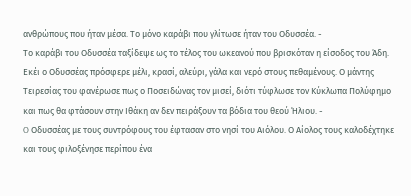ανθρώπους που ήταν μέσα. Το μόνο καράβι που γλίτωσε ήταν του Οδυσσέα. -
Το καράβι του Οδυσσέα ταξίδεψε ως το τέλος του ωκεανού που βρισκόταν η είσοδος του Άδη. Εκέι ο Οδυσσέας πρόσφερε μέλι, κρασί, αλεύρι, γάλα και νερό στους πεθαμένους. Ο μάντης Τειρεσίας του φανέρωσε πως ο Ποσειδώνας τον μισεί, διότι τύφλωσε τον Κύκλωπα Πολύφημο και πως θα φτάσουν στην Ιθάκη αν δεν πειράξουν τα βόδια του θεού Ήλιου. -
O Οδυσσέας με τους συντρόφους του έφτασαν στο νησί του Αιόλου. Ο Αίολος τους καλοδέχτηκε και τους φιλοξένησε περίπου ένα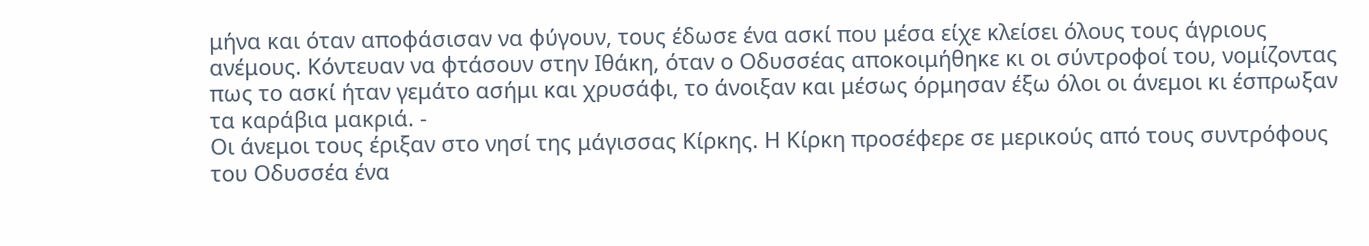μήνα και όταν αποφάσισαν να φύγουν, τους έδωσε ένα ασκί που μέσα είχε κλείσει όλους τους άγριους ανέμους. Κόντευαν να φτάσουν στην Ιθάκη, όταν ο Οδυσσέας αποκοιμήθηκε κι οι σύντροφοί του, νομίζοντας πως το ασκί ήταν γεμάτο ασήμι και χρυσάφι, το άνοιξαν και μέσως όρμησαν έξω όλοι οι άνεμοι κι έσπρωξαν τα καράβια μακριά. -
Οι άνεμοι τους έριξαν στο νησί της μάγισσας Κίρκης. Η Κίρκη προσέφερε σε μερικούς από τους συντρόφους του Οδυσσέα ένα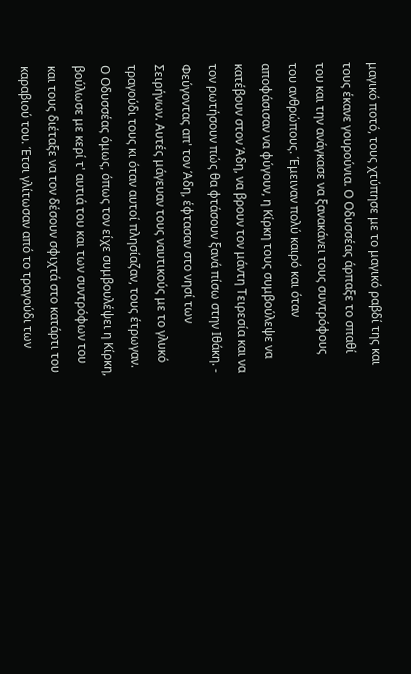μαγικό ποτό, τους χτύπησε με το μαγικό ραβδί της και τους έκανε γουρούνια. Ο Οδυσσέας άρπαξε το σπαθί του και την ανάγκασε να ξανακάνει τους συντρόφους του ανθρώπους. Έμειναν πολύ καιρό και όταν αποφάσισαν να φύγουν, η Κίρκη τους συμβούλεψε να κατέβουν στον Άδη, να βρουν τον μάντη Τειρεσία και να τον ρωτήσουν πώς θα φτάσουν ξανά πίσω στην Ιθάκη. -
Φεύγοντας απ' τον Άδη, έφτασαν στο νησί των Σειρήνων. Αυτές μάγευαν τους ναυτικούς με το γλυκό τραγούδι τους κι όταν αυτοί πλησίαζαν, τους έτρωγαν. Ο Οδυσσέας όμως, όπως τον είχε συμβουλέψει η Κίρκη, βούλωσε με κερί τ' αυτιά του και των συντρόφων του και τους διέταξε να τον δέσουν σφιχτά στο κατάρτι του καραβιού του. Έτσι γλίτωσαν από το τραγούδι των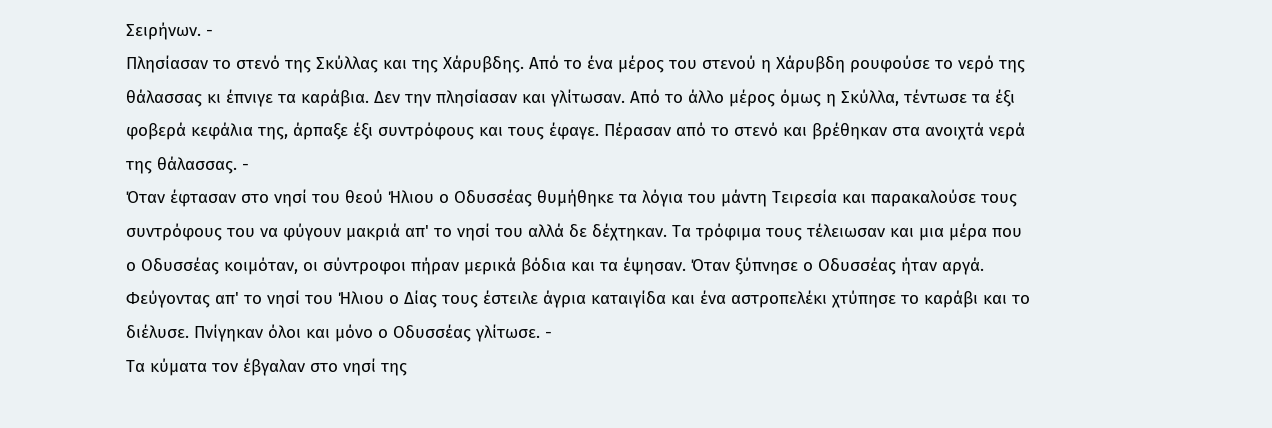Σειρήνων. -
Πλησίασαν το στενό της Σκύλλας και της Χάρυβδης. Από το ένα μέρος του στενού η Χάρυβδη ρουφούσε το νερό της θάλασσας κι έπνιγε τα καράβια. Δεν την πλησίασαν και γλίτωσαν. Από το άλλο μέρος όμως η Σκύλλα, τέντωσε τα έξι φοβερά κεφάλια της, άρπαξε έξι συντρόφους και τους έφαγε. Πέρασαν από το στενό και βρέθηκαν στα ανοιχτά νερά της θάλασσας. -
Όταν έφτασαν στο νησί του θεού Ήλιου ο Οδυσσέας θυμήθηκε τα λόγια του μάντη Τειρεσία και παρακαλούσε τους συντρόφους του να φύγουν μακριά απ' το νησί του αλλά δε δέχτηκαν. Τα τρόφιμα τους τέλειωσαν και μια μέρα που ο Οδυσσέας κοιμόταν, οι σύντροφοι πήραν μερικά βόδια και τα έψησαν. Όταν ξύπνησε ο Οδυσσέας ήταν αργά. Φεύγοντας απ' το νησί του Ήλιου ο Δίας τους έστειλε άγρια καταιγίδα και ένα αστροπελέκι χτύπησε το καράβι και το διέλυσε. Πνίγηκαν όλοι και μόνο ο Οδυσσέας γλίτωσε. -
Τα κύματα τον έβγαλαν στο νησί της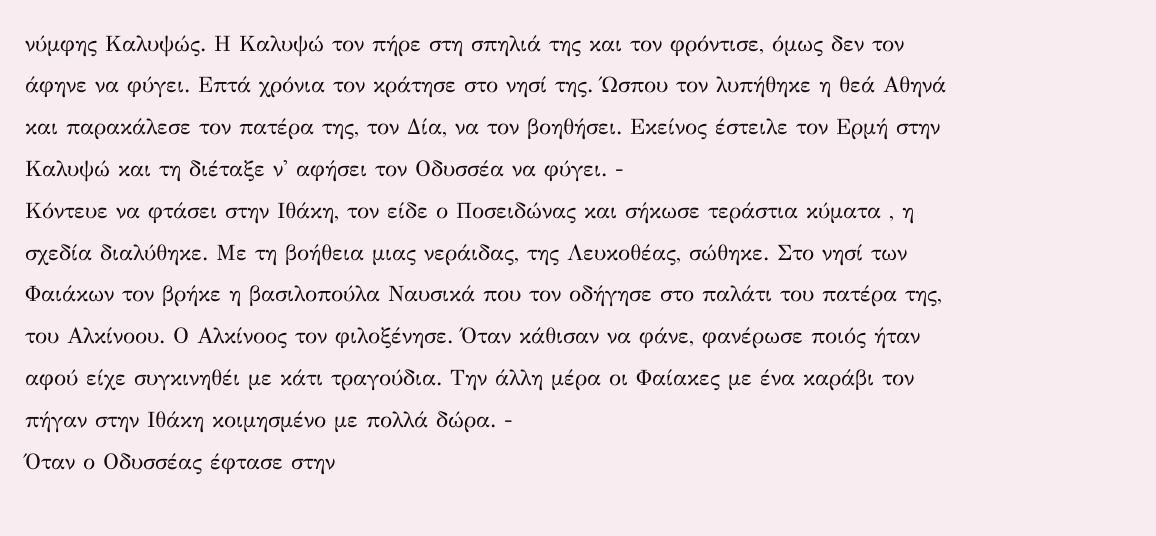νύμφης Καλυψώς. Η Καλυψώ τον πήρε στη σπηλιά της και τον φρόντισε, όμως δεν τον άφηνε να φύγει. Επτά χρόνια τον κράτησε στο νησί της. Ώσπου τον λυπήθηκε η θεά Αθηνά και παρακάλεσε τον πατέρα της, τον Δία, να τον βοηθήσει. Εκείνος έστειλε τον Ερμή στην Καλυψώ και τη διέταξε ν' αφήσει τον Οδυσσέα να φύγει. -
Κόντευε να φτάσει στην Ιθάκη, τον είδε ο Ποσειδώνας και σήκωσε τεράστια κύματα , η σχεδία διαλύθηκε. Με τη βοήθεια μιας νεράιδας, της Λευκοθέας, σώθηκε. Στο νησί των Φαιάκων τον βρήκε η βασιλοπούλα Ναυσικά που τον οδήγησε στο παλάτι του πατέρα της, του Αλκίνοου. Ο Αλκίνοος τον φιλοξένησε. Όταν κάθισαν να φάνε, φανέρωσε ποιός ήταν αφού είχε συγκινηθέι με κάτι τραγούδια. Την άλλη μέρα οι Φαίακες με ένα καράβι τον πήγαν στην Ιθάκη κοιμησμένο με πολλά δώρα. -
Όταν ο Οδυσσέας έφτασε στην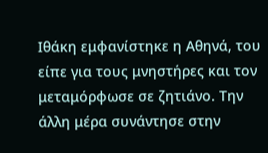Ιθάκη εμφανίστηκε η Αθηνά, του είπε για τους μνηστήρες και τον μεταμόρφωσε σε ζητιάνο. Την άλλη μέρα συνάντησε στην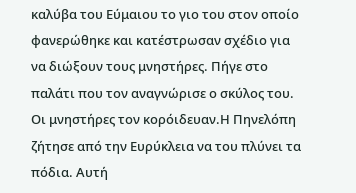καλύβα του Εύμαιου το γιο του στον οποίο φανερώθηκε και κατέστρωσαν σχέδιο για να διώξουν τους μνηστήρες. Πήγε στο παλάτι που τον αναγνώρισε ο σκύλος του. Οι μνηστήρες τον κορόιδευαν.Η Πηνελόπη ζήτησε από την Ευρύκλεια να του πλύνει τα πόδια. Αυτή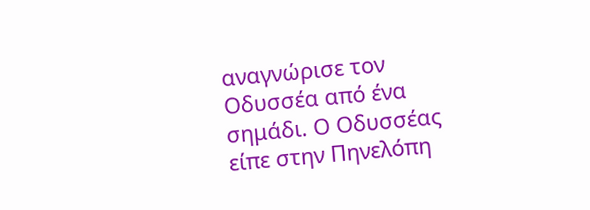αναγνώρισε τον Οδυσσέα από ένα σημάδι. Ο Οδυσσέας είπε στην Πηνελόπη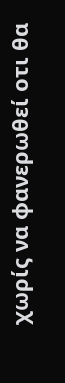χωρίς να φανερωθεί οτι θα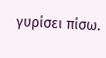γυρίσει πίσω.